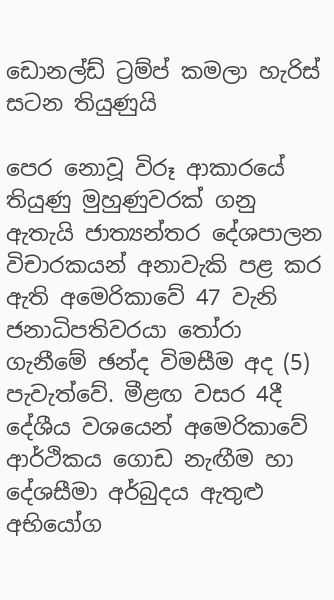ඩොනල්ඩ් ට්‍රම්ප් කමලා හැරිස් සටන තියුණුයි

පෙර නොවූ විරූ ආකාරයේ තියුණු මුහුණුවරක් ගනු ඇතැයි ජාත්‍යන්තර දේශපාලන විචාරකයන් අනාවැකි පළ කර ඇති අමෙරිකාවේ 47 වැනි ජනාධිපතිවරයා තෝරා ගැනීමේ ඡන්ද විමසීම අද (5) පැවැත්වේ. මීළඟ වසර 4දී දේශීය වශයෙන් අමෙරිකාවේ ආර්ථිකය ගොඩ නැඟීම හා දේශසීමා අර්බුදය ඇතුළු අභියෝග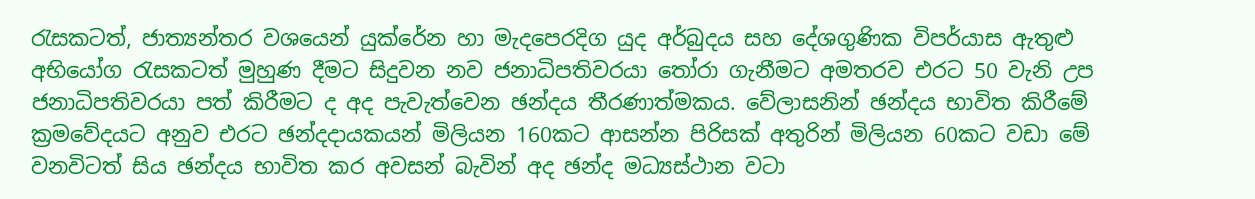රැසකටත්, ජාත්‍යන්තර වශයෙන් යුක්රේන හා මැදපෙරදිග යුද අර්බුදය සහ දේශගුණික විපර්යාස ඇතුළු අභියෝග රැසකටත් මුහුණ දීමට සිදුවන නව ජනාධිපතිවරයා තෝරා ගැනීමට අමතරව එරට 50 වැනි උප ජනාධිපතිවරයා පත් කිරීමට ද අද පැවැත්වෙන ඡන්දය තීරණාත්මකය. වේලාසනින් ඡන්දය භාවිත කිරීමේ ක්‍රමවේදයට අනුව එරට ඡන්දදායකයන් මිලියන 160කට ආසන්න පිරිසක් අතුරින් මිලියන 60කට වඩා මේ වනවිටත් සිය ඡන්දය භාවිත කර අවසන් බැවින් අද ඡන්ද මධ්‍යස්ථාන වටා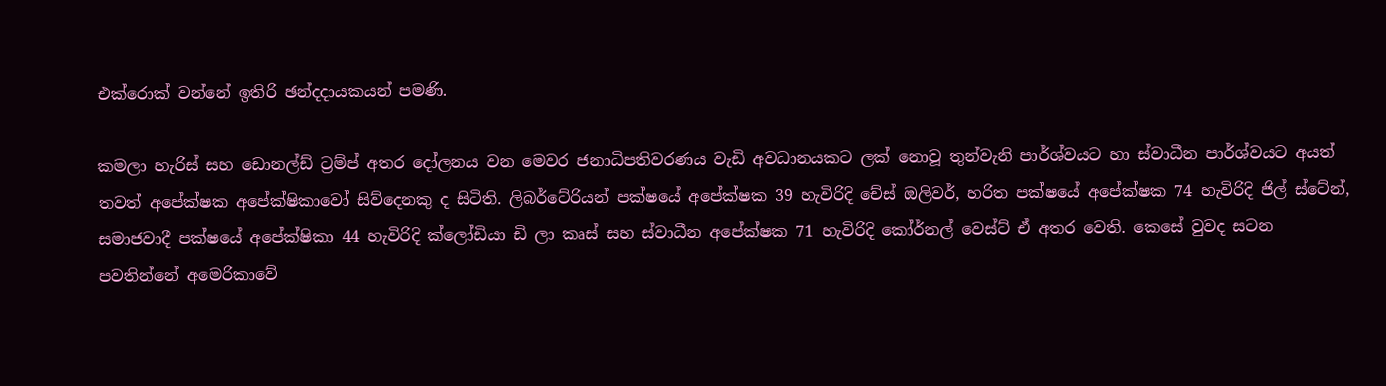එක්රොක් වන්නේ ඉතිරි ඡන්දදායකයන් පමණි.

කමලා හැරිස් සහ ඩොනල්ඩ් ට්‍රම්ප් අතර දෝලනය වන මෙවර ජනාධිපතිවරණය වැඩි අවධානයකට ලක් නොවූ තුන්වැනි පාර්ශ්වයට හා ස්වාධීන පාර්ශ්වයට අයත් තවත් අපේක්ෂක අපේක්ෂිකාවෝ සිව්දෙනකු ද සිටිති. ලිබර්ටේරියන් පක්ෂයේ අපේක්ෂක 39 හැවිරිදි චේස් ඔලිවර්, හරිත පක්ෂයේ අපේක්ෂක 74 හැවිරිදි ජිල් ස්ටේන්, සමාජවාදී පක්ෂයේ අපේක්ෂිකා 44 හැවිරිදි ක්ලෝඩියා ඩි ලා කෘස් සහ ස්වාධීන අපේක්ෂක 71 හැවිරිදි කෝර්නල් වෙස්ට් ඒ අතර වෙති. කෙසේ වුවද සටන පවතින්නේ අමෙරිකාවේ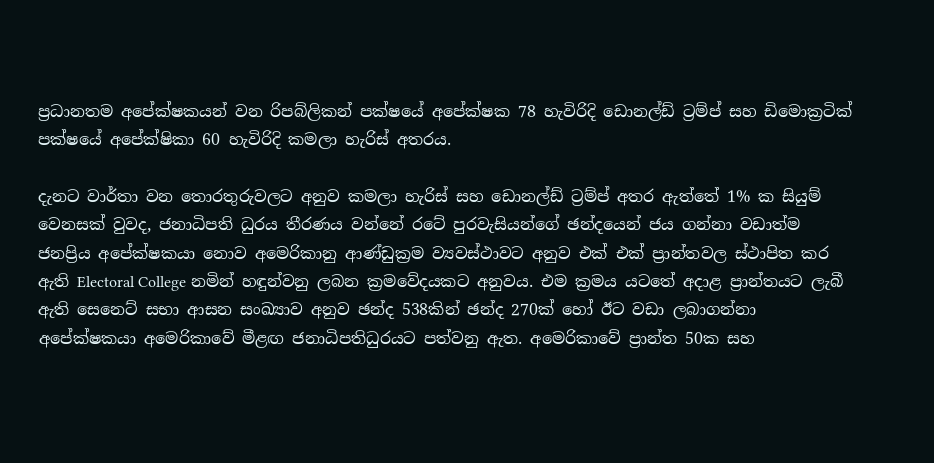ප්‍රධානතම අපේක්ෂකයන් වන රිපබ්ලිකන් පක්ෂයේ අපේක්ෂක 78 හැවිරිදි ඩොනල්ඩ් ට්‍රම්ප් සහ ඩිමොක්‍රටික් පක්ෂයේ අපේක්ෂිකා 60 හැවිරිදි කමලා හැරිස් අතරය.

දැනට වාර්තා වන තොරතුරුවලට අනුව කමලා හැරිස් සහ ඩොනල්ඩ් ට්‍රම්ප් අතර ඇත්තේ 1% ක සියුම් වෙනසක් වුවද, ජනාධිපති ධුරය තීරණය වන්නේ රටේ පුරවැසියන්ගේ ඡන්දයෙන් ජය ගන්නා වඩාත්ම ජනප්‍රිය අපේක්ෂකයා නොව අමෙරිකානු ආණ්ඩුක්‍රම ව්‍යවස්ථාවට අනුව එක් එක් ප්‍රාන්තවල ස්ථාපිත කර ඇති Electoral College නමින් හඳුන්වනු ලබන ක්‍රමවේදයකට අනුවය. එම ක්‍රමය යටතේ අදාළ ප්‍රාන්තයට ලැබී ඇති සෙනෙට් සභා ආසන සංඛ්‍යාව අනුව ඡන්ද 538කින් ඡන්ද 270ක් හෝ ඊට වඩා ලබාගන්නා අපේක්ෂකයා අමෙරිකාවේ මීළඟ ජනාධිපතිධුරයට පත්වනු ඇත. අමෙරිකාවේ ප්‍රාන්ත 50ක සහ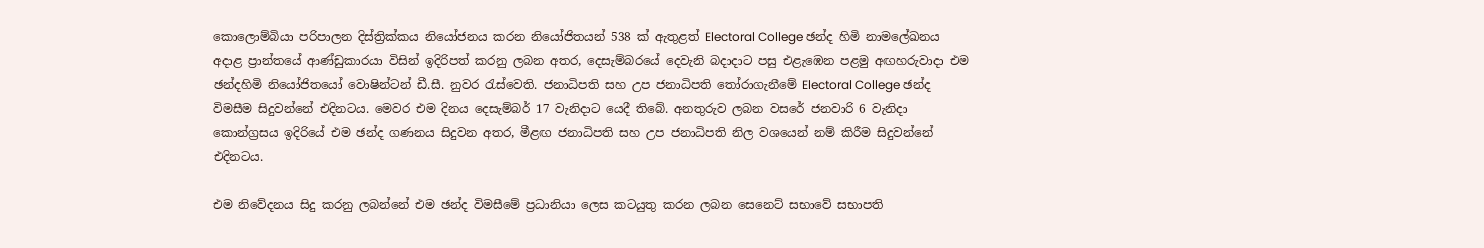කොලොම්බියා පරිපාලන දිස්ත්‍රික්කය නියෝජනය කරන නියෝජිතයන් 538 ක් ඇතුළත් Electoral College ඡන්ද හිමි නාමලේඛනය අදාළ ප්‍රාන්තයේ ආණ්ඩුකාරයා විසින් ඉදිරිපත් කරනු ලබන අතර, දෙසැම්බරයේ දෙවැනි බදාදාට පසු එළැඹෙන පළමු අඟහරුවාදා එම ඡන්දහිමි නියෝජිතයෝ වොෂින්ටන් ඩී.සී. නුවර රැස්වෙති. ජනාධිපති සහ උප ජනාධිපති තෝරාගැනීමේ Electoral College ඡන්ද විමසීම සිදුවන්නේ එදිනටය. මෙවර එම දිනය දෙසැම්බර් 17 වැනිදාට යෙදී තිබේ. අනතුරුව ලබන වසරේ ජනවාරි 6 වැනිදා කොන්ග්‍රසය ඉදිරියේ එම ඡන්ද ගණනය සිදුවන අතර, මීළඟ ජනාධිපති සහ උප ජනාධිපති නිල වශයෙන් නම් කිරීම සිදුවන්නේ එදිනටය.

එම නිවේදනය සිදු කරනු ලබන්නේ එම ඡන්ද විමසීමේ ප්‍රධානියා ලෙස කටයුතු කරන ලබන සෙනෙට් සභාවේ සභාපති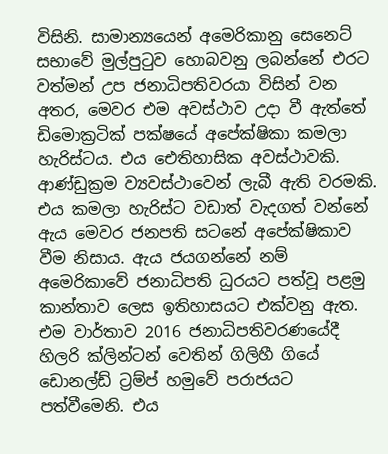විසිනි. සාමාන්‍යයෙන් අමෙරිකානු සෙනෙට් සභාවේ මුල්පුටුව හොබවනු ලබන්නේ එරට වත්මන් උප ජනාධිපතිවරයා විසින් වන අතර, මෙවර එම අවස්ථාව උදා වී ඇත්තේ ඩිමොක්‍රටික් පක්ෂයේ අපේක්ෂිකා කමලා හැරිස්ටය. එය ඓතිහාසික අවස්ථාවකි. ආණ්ඩුක්‍රම ව්‍යවස්ථාවෙන් ලැබී ඇති වරමකි. එය කමලා හැරිස්ට වඩාත් වැදගත් වන්නේ ඇය මෙවර ජනපති සටනේ අපේක්ෂිකාව වීම නිසාය. ඇය ජයගන්නේ නම් අමෙරිකාවේ ජනාධිපති ධුරයට පත්වූ පළමු කාන්තාව ලෙස ඉතිහාසයට එක්වනු ඇත. එම වාර්තාව 2016 ජනාධිපතිවරණයේදී හිලරි ක්ලින්ටන් වෙතින් ගිලිහී ගියේ ඩොනල්ඩ් ට්‍රම්ප් හමුවේ පරාජයට පත්වීමෙනි. එය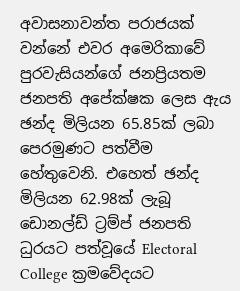අවාසනාවන්ත පරාජයක් වන්නේ එවර අමෙරිකාවේ පුරවැසියන්ගේ ජනප්‍රියතම ජනපති අපේක්ෂක ලෙස ඇය ඡන්ද මිලියන 65.85ක් ලබා පෙරමුණට පත්වීම හේතුවෙනි. එහෙත් ඡන්ද මිලියන 62.98ක් ලැබූ ඩොනල්ඩ් ට්‍රම්ප් ජනපති ධුරයට පත්වූයේ Electoral College ක්‍රමවේදයට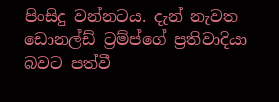පිංසිදු වන්නටය. දැන් නැවත ඩොනල්ඩ් ට්‍රම්ප්ගේ ප්‍රතිවාදියා බවට පත්වී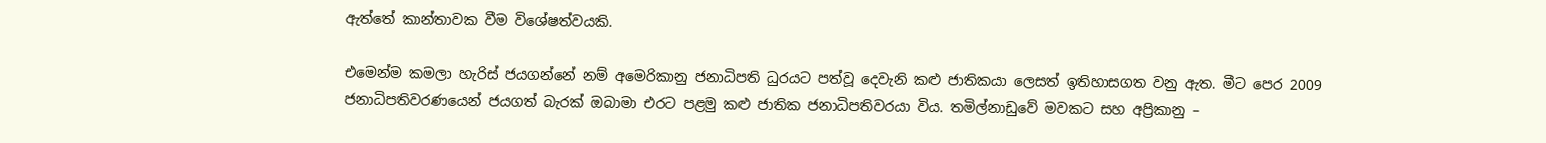ඇත්තේ කාන්තාවක වීම විශේෂත්වයකි.

එමෙන්ම කමලා හැරිස් ජයගන්නේ නම් අමෙරිකානු ජනාධිපති ධුරයට පත්වූ දෙවැනි කළු ජාතිකයා ලෙසත් ඉතිහාසගත වනු ඇත. මීට පෙර 2009 ජනාධිපතිවරණයෙන් ජයගත් බැරක් ඔබාමා එරට පළමු කළු ජාතික ජනාධිපතිවරයා විය. තමිල්නාඩුවේ මවකට සහ අප්‍රිකානු –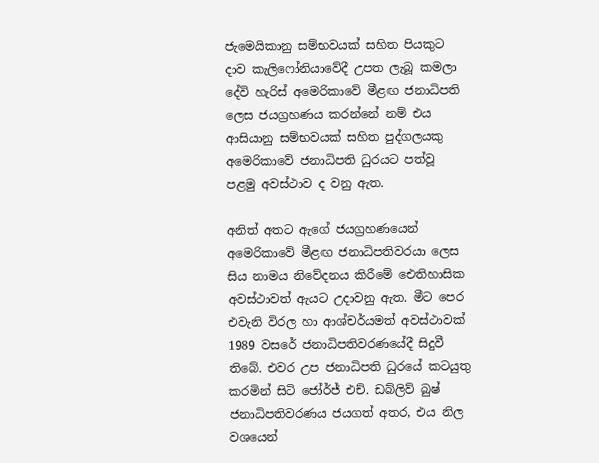ජැමෙයිකානු සම්භවයක් සහිත පියකුට දාව කැලිෆෝනියාවේදී උපත ලැබූ කමලා දේවි හැරිස් අමෙරිකාවේ මීළඟ ජනාධිපති ලෙස ජයග්‍රහණය කරන්නේ නම් එය ආසියානු සම්භවයක් සහිත පුද්ගලයකු අමෙරිකාවේ ජනාධිපති ධුරයට පත්වූ පළමු අවස්ථාව ද වනු ඇත.

අනිත් අතට ඇගේ ජයග්‍රහණයෙන් අමෙරිකාවේ මීළඟ ජනාධිපතිවරයා ලෙස සිය නාමය නිවේදනය කිරීමේ ඓතිහාසික අවස්ථාවත් ඇයට උදාවනු ඇත. මීට පෙර එවැනි විරල හා ආශ්චර්යමත් අවස්ථාවක් 1989 වසරේ ජනාධිපතිවරණයේදී සිදුවී තිබේ. එවර උප ජනාධිපති ධුරයේ කටයුතු කරමින් සිටි ජෝර්ජ් එච්. ඩබ්ලිව් බුෂ් ජනාධිපතිවරණය ජයගත් අතර, එය නිල වශයෙන්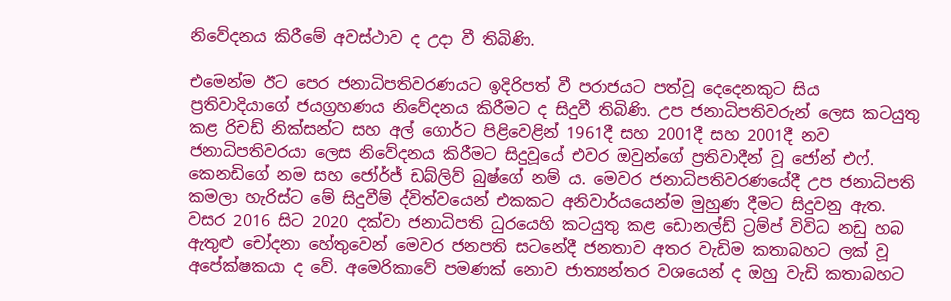නිවේදනය කිරීමේ අවස්ථාව ද උදා වී තිබිණි.

එමෙන්ම ඊට පෙර ජනාධිපතිවරණයට ඉදිරිපත් වී පරාජයට පත්වූ දෙදෙනකුට සිය ප්‍රතිවාදියාගේ ජයග්‍රහණය නිවේදනය කිරීමට ද සිදුවී තිබිණි. උප ජනාධිපතිවරුන් ලෙස කටයුතු කළ රිචඩ් නික්සන්ට සහ අල් ගොර්ට පිළිවෙළින් 1961දී සහ 2001දී සහ 2001දී නව ජනාධිපතිවරයා ලෙස නිවේදනය කිරීමට සිදුවූයේ එවර ඔවුන්ගේ ප්‍රතිවාදීන් වූ ජෝන් එෆ්. කෙනඩිගේ නම සහ ජෝර්ජ් ඩබ්ලිව් බුෂ්ගේ නම් ය. මෙවර ජනාධිපතිවරණයේදී උප ජනාධිපති කමලා හැරිස්ට මේ සිදුවීම් ද්විත්වයෙන් එකකට අනිවාර්යයෙන්ම මුහුණ දීමට සිදුවනු ඇත. වසර 2016 සිට 2020 දක්වා ජනාධිපති ධුරයෙහි කටයුතු කළ ඩොනල්ඩ් ට්‍රම්ප් විවිධ නඩු හබ ඇතුළු චෝදනා හේතුවෙන් මෙවර ජනපති සටනේදී ජනතාව අතර වැඩිම කතාබහට ලක් වූ අපේක්ෂකයා ද වේ. අමෙරිකාවේ පමණක් නොව ජාත්‍යන්තර වශයෙන් ද ඔහු වැඩි කතාබහට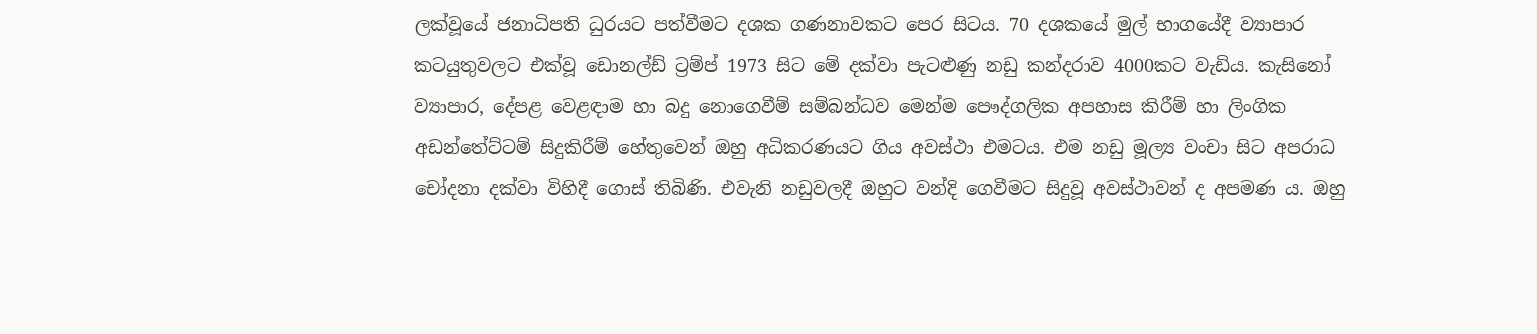ලක්වූයේ ජනාධිපති ධුරයට පත්වීමට දශක ගණනාවකට පෙර සිටය. 70 දශකයේ මුල් භාගයේදී ව්‍යාපාර කටයුතුවලට එක්වූ ඩොනල්ඩ් ට්‍රම්ප් 1973 සිට මේ දක්වා පැටළුණු නඩු කන්දරාව 4000කට වැඩිය. කැසිනෝ ව්‍යාපාර, දේපළ වෙළඳාම හා බදු නොගෙවීම් සම්බන්ධව මෙන්ම පෞද්ගලික අපහාස කිරීම් හා ලිංගික අඩන්තේට්ටම් සිදුකිරීම් හේතුවෙන් ඔහු අධිකරණයට ගිය අවස්ථා එමටය. එම නඩු මූල්‍ය වංචා සිට අපරාධ චෝදනා දක්වා විහිදී ගොස් තිබිණි. එවැනි නඩුවලදී ඔහුට වන්දි ගෙවීමට සිදුවූ අවස්ථාවන් ද අපමණ ය. ඔහු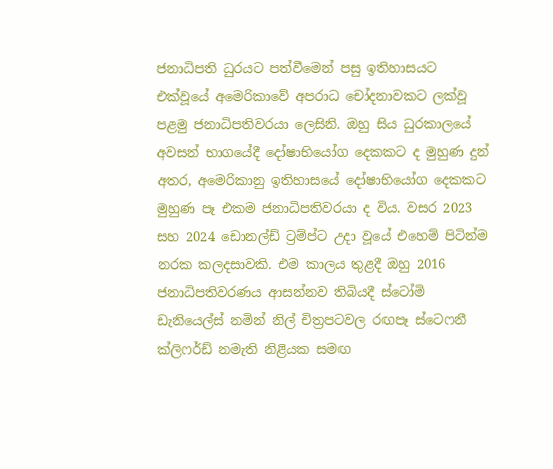ජනාධිපති ධුරයට පත්වීමෙන් පසු ඉතිහාසයට එක්වූයේ අමෙරිකාවේ අපරාධ චෝදනාවකට ලක්වූ පළමු ජනාධිපතිවරයා ලෙසිනි. ඔහු සිය ධුරකාලයේ අවසන් භාගයේදී දෝෂාභියෝග දෙකකට ද මුහුණ දුන් අතර, අමෙරිකානු ඉතිහාසයේ දෝෂාභියෝග දෙකකට මුහුණ පෑ එකම ජනාධිපතිවරයා ද විය. වසර 2023 සහ 2024 ඩොනල්ඩ් ට්‍රම්ප්ට උදා වූයේ එහෙම් පිටින්ම නරක කලදසාවකි. එම කාලය තුළදී ඔහු 2016 ජනාධිපතිවරණය ආසන්නව තිබියදී ස්ටෝමි ඩැනියෙල්ස් නමින් නිල් චිත්‍රපටවල රඟපෑ ස්ටෙෆනී ක්ලිෆර්ඩ් නමැති නිළියක සමඟ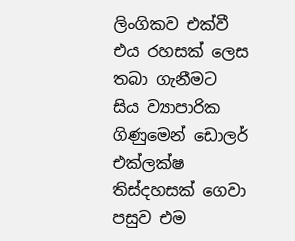ලිංගිකව එක්වී එය රහසක් ලෙස තබා ගැනීමට සිය ව්‍යාපාරික ගිණුමෙන් ඩොලර් එක්ලක්ෂ තිස්දහසක් ගෙවා පසුව එම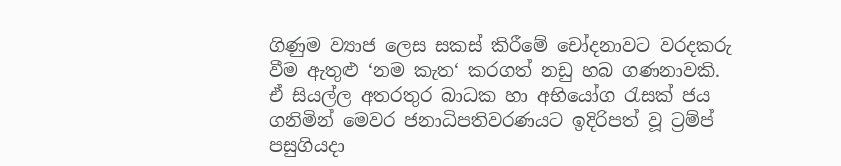ගිණුම ව්‍යාජ ලෙස සකස් කිරීමේ චෝදනාවට වරදකරු වීම ඇතුළු ‘නම කැත‘ කරගත් නඩු හබ ගණනාවකි. ඒ සියල්ල අතරතුර බාධක හා අභියෝග රැසක් ජය ගනිමින් මෙවර ජනාධිපතිවරණයට ඉදිරිපත් වූ ට්‍රම්ප් පසුගියදා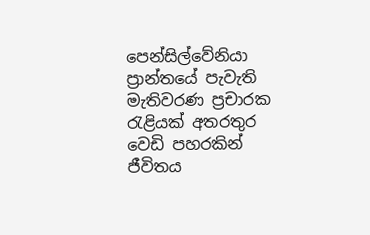පෙන්සිල්වේනියා ප්‍රාන්තයේ පැවැති මැතිවරණ ප්‍රචාරක රැළියක් අතරතුර වෙඩි පහරකින් ජීවිතය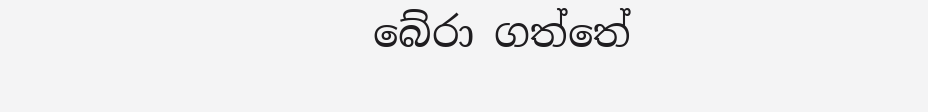බේරා ගත්තේ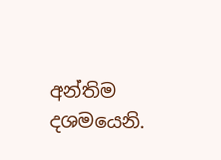අන්තිම දශමයෙනි.